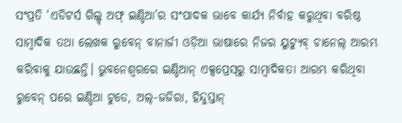ସଂପ୍ରତି ‘ଏଡିଟର୍ସ ଗିଲ୍ଡ୍ ଅଫ୍‌ ଇଣ୍ଡିଆ’ର ସଂପାଦକ ଭାବେ କାର୍ଯ୍ୟ ନିର୍ବାହ କରୁଥିବା ବରିଷ୍ଠ ସାମ୍ବାଦିକ ତଥା ଲେଖକ ରୁବେନ୍ ବାନାର୍ଜୀ ଓଡ଼ିଆ ଭାଷାରେ ନିଜର ୟୁଟ୍ୟୁବ୍ ଚାନେଲ୍ ଆରମ୍ଭ କରିବାକୁ ଯାଉଛନ୍ତି। ଭୁବନେଶ୍ବରରେ ଇଣ୍ଡିଆନ୍‌ ଏକ୍ସପ୍ରେସ୍‌ରୁ ସାମ୍ବାଦିକତା ଆରମ୍ଭ କରିଥିବା ରୁବେନ୍‌ ପରେ ଇଣ୍ଡିଆ ଟୁଡେ, ଅଲ୍-ଜଜିରା, ହିନ୍ଦୁସ୍ତାନ୍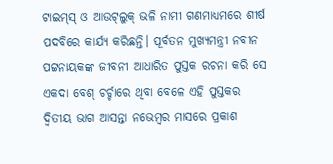ଟାଇମ୍‌ସ୍‌ ଓ ଆଉଟ୍‌ଲୁକ୍ ଭଳି ନାମୀ ଗଣମାଧ୍ୟମରେ ଶୀର୍ଷ ପଦବିରେ କାର୍ଯ୍ୟ କରିଛନ୍ତି। ପୂର୍ବତନ ମୁଖ୍ୟମନ୍ତ୍ରୀ ନବୀନ ପଟ୍ଟନାୟକଙ୍କ ଜୀବନୀ ଆଧାରିତ ପୁସ୍ତକ ରଚନା କରି ସେ ଏକଦା ବେଶ୍‌ ଚର୍ଚ୍ଚାରେ ଥିବା ବେଳେ ଏହି ପୁସ୍ତକର ଦ୍ବିତୀୟ ଭାଗ ଆସନ୍ତା ନଭେମ୍ବର ମାସରେ ପ୍ରକାଶ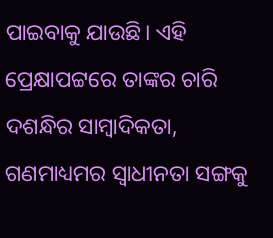ପାଇବାକୁ ଯାଉଛି। ଏହି ପ୍ରେକ୍ଷାପଟ୍ଟରେ ତାଙ୍କର ଚାରି ଦଶନ୍ଧିର ସାମ୍ବାଦିକତା, ଗଣମାଧ୍ୟମର ସ୍ବାଧୀନତା ସଙ୍ଗକୁ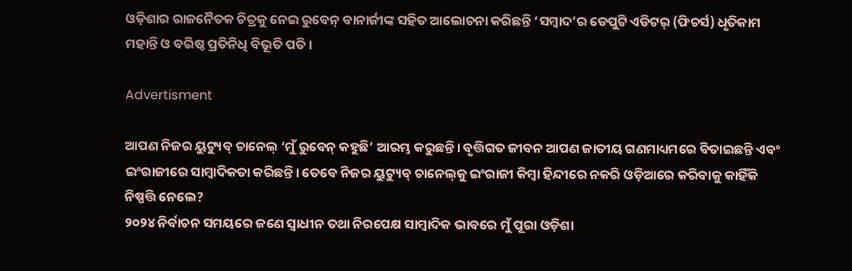ଓଡ଼ିଶାର ରାଜନୈତକ ଚିତ୍ରକୁ ନେଇ ରୁବେନ୍ ବାନାର୍ଜୀଙ୍କ ସହିତ ଆଲୋଚନା କରିଛନ୍ତି ‘ସମ୍ବାଦ’ର ଡେପୁଟି ଏଡିଟର୍‌ (ଫିଚର୍ସ) ଧୃତିକାମ ମହାନ୍ତି ଓ ବରିଷ୍ଠ ପ୍ରତିନିଧି ବିଭୂତି ପତି।

Advertisment

ଆପଣ ନିଜର ୟୁଟ୍ୟୁବ୍ ଚାନେଲ୍‌ ‘ମୁଁ ରୁବେନ୍ କହୁଛି’ ଆରମ୍ଭ କରୁଛନ୍ତି। ବୃତ୍ତିଗତ ଜୀବନ ଆପଣ ଜାତୀୟ ଗଣମାଧ୍ୟମରେ ବିତାଇଛନ୍ତି ଏବଂ ଇଂରାଜୀରେ ସାମ୍ବାଦିକତା କରିଛନ୍ତି। ତେବେ ନିଜର ୟୁଟ୍ୟୁବ୍ ଚାନେଲ୍‌କୁ ଇଂରାଜୀ କିମ୍ବା ହିନ୍ଦୀରେ ନକରି ଓଡ଼ିଆରେ କରିବାକୁ କାହିଁକି ନିଷ୍ପତ୍ତି ନେଲେ?
୨୦୨୪ ନିର୍ବାଚନ ସମୟରେ ଜଣେ ସ୍ବାଧୀନ ତଥା ନିରପେକ୍ଷ ସାମ୍ବାଦିକ ଭାବରେ ମୁଁ ପୂରା ଓଡ଼ିଶା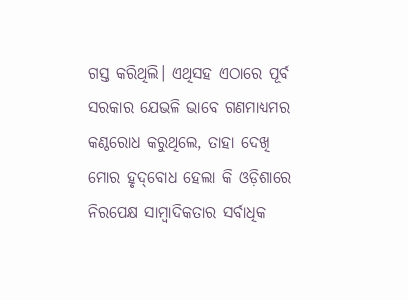ଗସ୍ତ କରିଥିଲି। ଏଥିସହ ଏଠାରେ ପୂର୍ବ ସରକାର ଯେଭଳି ଭାବେ ଗଣମାଧ୍ୟମର କଣ୍ଠରୋଧ କରୁଥିଲେ, ତାହା ଦେଖି ମୋର ହୃଦ୍‌ବୋଧ ହେଲା କି ଓଡ଼ିଶାରେ ନିରପେକ୍ଷ ସାମ୍ବାଦିକତାର ସର୍ବାଧିକ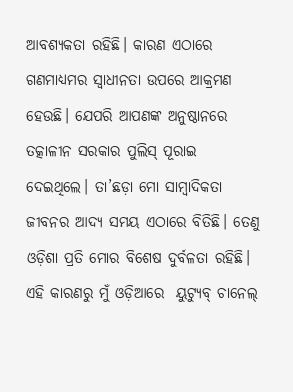ଆବଶ୍ୟକତା ରହିଛି। କାରଣ ଏଠାରେ ଗଣମାଧ୍ୟମର ସ୍ବାଧୀନତା ଉପରେ ଆକ୍ରମଣ ହେଉଛି। ଯେପରି ଆପଣଙ୍କ ଅନୁଷ୍ଠାନରେ ତତ୍କାଳୀନ ସରକାର ପୁଲିସ୍ ପୂରାଇ ଦେଇଥିଲେ। ତା’ଛଡ଼ା ମୋ ସାମ୍ବାଦିକତା ଜୀବନର ଆଦ୍ୟ ସମୟ ଏଠାରେ ବିତିଛି। ତେଣୁ ଓଡ଼ିଶା ପ୍ରତି ମୋର ବିଶେଷ ଦୁର୍ବଳତା ରହିଛି। ଏହି କାରଣରୁ ମୁଁ ଓଡ଼ିଆରେ  ୟୁଟ୍ୟୁବ୍ ଚାନେଲ୍‌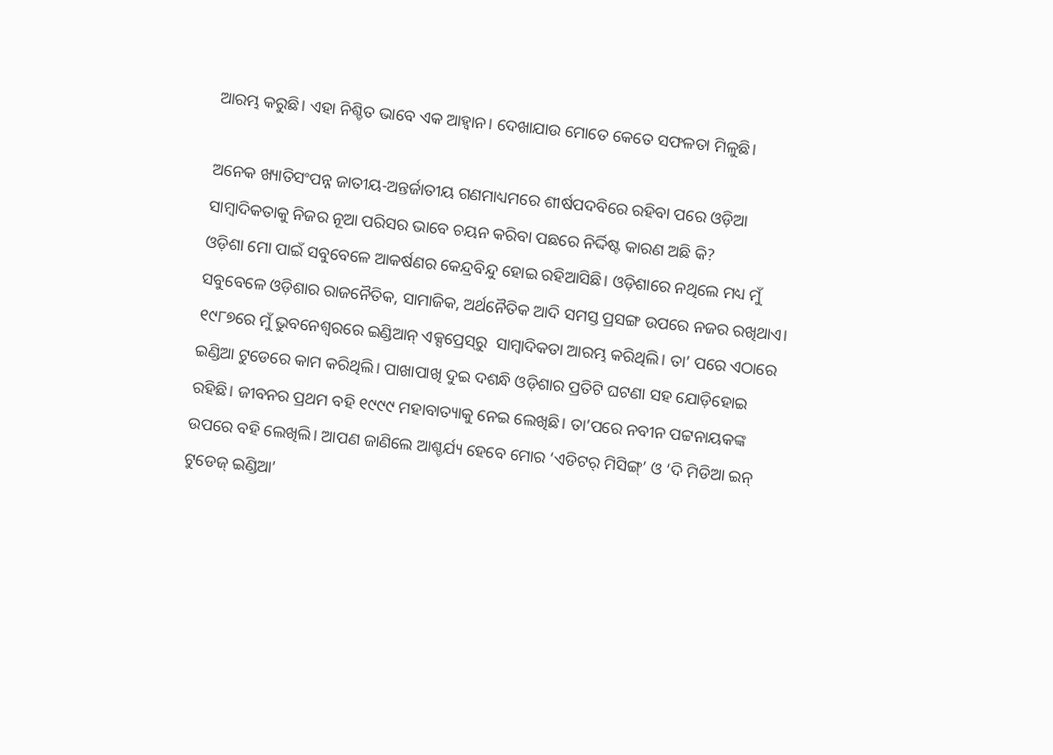ଆରମ୍ଭ କରୁଛି। ଏହା ନିଶ୍ଚିତ ଭାବେ ଏକ ଆହ୍ବାନ। ଦେଖାଯାଉ ମୋତେ କେତେ ସଫଳତା ମିଳୁଛି।

ଅନେକ ଖ୍ୟାତିସଂପନ୍ନ ଜାତୀୟ-ଅନ୍ତର୍ଜାତୀୟ ଗଣମାଧ୍ୟମରେ ଶୀର୍ଷପଦବିରେ ରହିବା ପରେ ଓଡ଼ିଆ ସାମ୍ବାଦିକତାକୁ ନିଜର ନୂଆ ପରିସର ଭାବେ ଚୟନ କରିବା ପଛରେ ନିର୍ଦ୍ଦିଷ୍ଟ କାରଣ ଅଛି କି?
ଓଡ଼ିଶା ମୋ ପାଇଁ ସବୁବେଳେ ଆକର୍ଷଣର କେନ୍ଦ୍ରବିନ୍ଦୁ ହୋଇ ରହିଆସିଛି। ଓଡ଼ିଶାରେ ନଥିଲେ ମଧ୍ୟ ମୁଁ ସବୁବେଳେ ଓଡ଼ିଶାର ରାଜନୈତିକ, ସାମାଜିକ, ଅର୍ଥନୈତିକ ଆଦି ସମସ୍ତ ପ୍ରସଙ୍ଗ ଉପରେ ନଜର ରଖିଥାଏ। ୧୯୮୭ରେ ମୁଁ ଭୁବନେଶ୍ବରରେ ଇଣ୍ଡିଆନ୍ ଏକ୍ସପ୍ରେସ୍‌ରୁ  ସାମ୍ବାଦିକତା ଆରମ୍ଭ କରିଥିଲି। ତା’ ପରେ ଏଠାରେ ଇଣ୍ଡିଆ ଟୁଡେରେ କାମ କରିଥିଲି। ପାଖାପାଖି ଦୁଇ ଦଶନ୍ଧି ଓଡ଼ିଶାର ପ୍ରତିଟି ଘଟଣା ସହ ଯୋଡ଼ିହୋଇ ରହିଛି। ଜୀବନର ପ୍ରଥମ ବହି ୧୯୯୯ ମହାବାତ୍ୟାକୁ ନେଇ ଲେଖିଛି। ତା’ପରେ ନବୀନ ପଟ୍ଟନାୟକଙ୍କ ଉପରେ ବହି ଲେଖିଲି। ଆପଣ ଜାଣିଲେ ଆଶ୍ଚର୍ଯ୍ୟ ହେବେ ମୋର ‘ଏଡିଟର୍‌ ମିସିଙ୍ଗ୍’ ଓ ‘ଦି ମିଡିଆ ଇନ୍‌ ଟୁଡେଜ୍‌ ଇଣ୍ଡିଆ’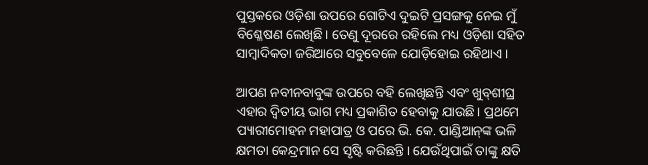ପୁସ୍ତକରେ ଓଡ଼ିଶା ଉପରେ ଗୋଟିଏ ଦୁଇଟି ପ୍ରସଙ୍ଗକୁ ନେଇ ମୁଁ  ବିଶ୍ଳେଷଣ ଲେଖିଛି। ତେଣୁ ଦୂରରେ ରହିଲେ ମଧ୍ୟ ଓଡ଼ିଶା ସହିତ ସାମ୍ବାଦିକତା ଜରିଆରେ ସବୁବେଳେ ଯୋଡ଼ିହୋଇ ରହିଥାଏ।

ଆପଣ ନବୀନବାବୁଙ୍କ ଉପରେ ‌ବହି ଲେଖିଛନ୍ତି ଏବଂ ଖୁବ୍‌ଶୀଘ୍ର ଏହାର ଦ୍ବିତୀୟ ଭାଗ ମଧ୍ୟ ପ୍ରକାଶିତ ହେବାକୁ ଯାଉଛି। ପ୍ରଥମେ ପ୍ୟାରୀମୋହନ ମହାପାତ୍ର ଓ ପରେ ଭି. କେ. ପାଣ୍ଡିଆନ୍‌ଙ୍କ ଭଳି କ୍ଷମତା କେନ୍ଦ୍ରମାନ ସେ ସୃଷ୍ଟି କରିଛନ୍ତି। ଯେଉଁଥିପାଇଁ ତାଙ୍କୁ କ୍ଷତି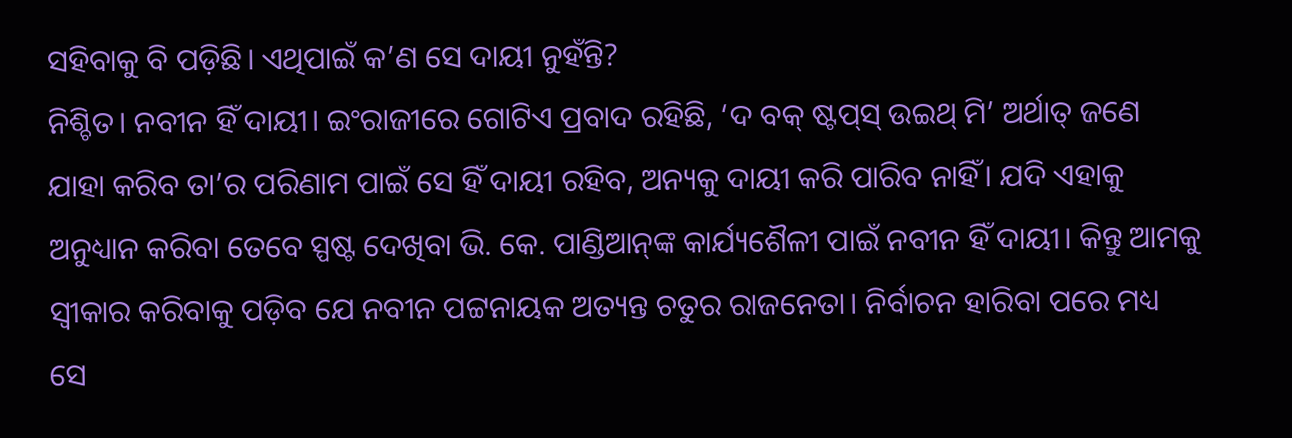ସହିବାକୁ ବି ପଡ଼ିଛି। ଏଥିପାଇଁ କ’ଣ ସେ ଦାୟୀ ନୁହଁନ୍ତି?
ନିଶ୍ଚିତ। ନବୀନ ହିଁ ଦାୟୀ। ଇଂରାଜୀରେ ଗୋଟିଏ ପ୍ରବାଦ ରହିଛି, ‘ଦ ବକ୍‌ ଷ୍ଟପ୍‌ସ୍‌ ଉଇଥ୍ ମି’ ଅର୍ଥାତ୍‌ ଜଣେ ଯାହା କରିବ ତା’ର ପରିଣାମ ପାଇଁ ସେ ହିଁ ଦାୟୀ ରହିବ, ଅନ୍ୟକୁ ଦାୟୀ କରି ପାରିବ ନାହିଁ। ଯଦି ଏହାକୁ ଅନୁଧ୍ୟାନ କରିବା ତେବେ ସ୍ପଷ୍ଟ ଦେଖିବା ଭି. କେ. ପାଣ୍ଡିଆନ୍‌ଙ୍କ କାର୍ଯ୍ୟଶୈଳୀ ପାଇଁ ନବୀନ ହିଁ ଦାୟୀ। କିନ୍ତୁ ଆମକୁ ସ୍ୱୀକାର କରିବାକୁ ପଡ଼ିବ ଯେ ନବୀନ ପଟ୍ଟନାୟକ ଅତ୍ୟନ୍ତ ଚତୁର ରାଜନେତା। ନିର୍ବାଚନ ହାରିବା ପରେ ମଧ୍ୟ ସେ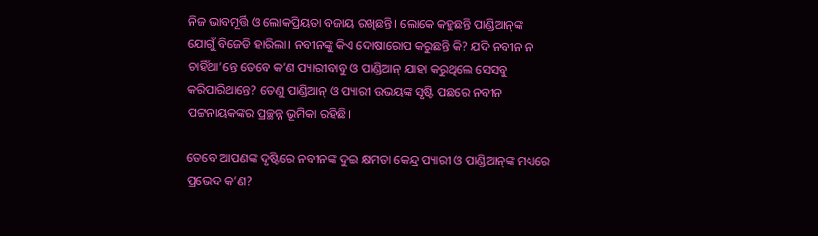ନିଜ ଭାବମୂର୍ତ୍ତି ଓ ଲୋକପ୍ରିୟତା ବଜାୟ ରଖିଛନ୍ତି। ଲୋକେ କହୁଛନ୍ତି ପାଣ୍ଡିଆନ୍‌ଙ୍କ ଯୋଗୁଁ ବିଜେଡି ହାରିଲା। ନବୀନଙ୍କୁ କିଏ ଦୋଷାରୋପ କରୁଛନ୍ତି କି? ଯଦି ନବୀନ ନ ଚାହିଁଥା’ନ୍ତେ ତେବେ କ’ଣ ପ୍ୟାରୀବାବୁ ଓ ପାଣ୍ଡିଆନ୍‌ ଯାହା କରୁଥିଲେ ସେସବୁ କରିପାରିଥାନ୍ତେ? ତେଣୁ ପାଣ୍ଡିଆନ୍ ଓ ପ୍ୟାରୀ ଉଭୟଙ୍କ ସୃଷ୍ଟି ପଛରେ ନବୀନ ପଟ୍ଟନାୟକଙ୍କର ପ୍ରଚ୍ଛନ୍ନ ଭୂମିକା ରହିଛି।

ତେବେ ଆପଣଙ୍କ ଦୃଷ୍ଟିରେ ନବୀନଙ୍କ ଦୁଇ କ୍ଷମତା କେନ୍ଦ୍ର ପ୍ୟାରୀ ଓ ପାଣ୍ଡିଆନ୍‌ଙ୍କ ମଧ୍ୟରେ ପ୍ରଭେଦ କ’ଣ?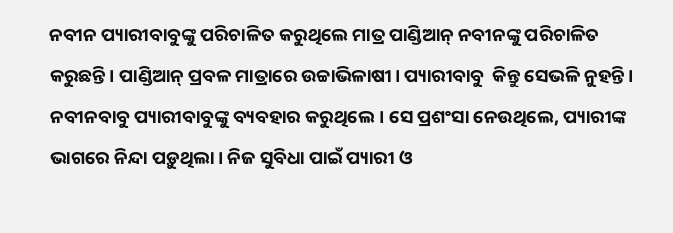ନବୀନ ପ୍ୟାରୀବାବୁଙ୍କୁ ପରିଚାଳିତ କରୁଥିଲେ ମାତ୍ର ପାଣ୍ଡିଆନ୍‌ ନବୀନଙ୍କୁ ପରିଚାଳିତ କରୁଛନ୍ତି। ପାଣ୍ଡିଆନ୍‌ ପ୍ରବଳ ମାତ୍ରାରେ ଉଚ୍ଚାଭିଳାଷୀ। ପ୍ୟାରୀବାବୁ  କିନ୍ତୁ ସେଭଳି ନୁହନ୍ତି। ନବୀନବାବୁ ପ୍ୟାରୀବାବୁଙ୍କୁ ବ୍ୟବହାର କରୁଥିଲେ। ସେ ପ୍ରଶଂସା ନେଉଥିଲେ, ପ୍ୟାରୀଙ୍କ ଭାଗରେ ନିନ୍ଦା ପଡ଼ୁଥିଲା। ନିଜ ସୁବିଧା ପାଇଁ ପ୍ୟାରୀ ଓ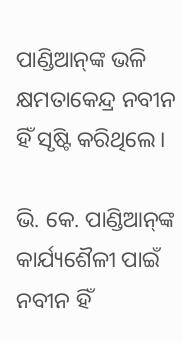ପାଣ୍ଡିଆନ୍‌ଙ୍କ ଭଳି କ୍ଷମତାକେନ୍ଦ୍ର ନବୀନ ହିଁ ସୃଷ୍ଟି କରିଥିଲେ।

ଭି. କେ. ପାଣ୍ଡିଆନ୍‌ଙ୍କ କାର୍ଯ୍ୟଶୈଳୀ ପାଇଁ ନବୀନ ହିଁ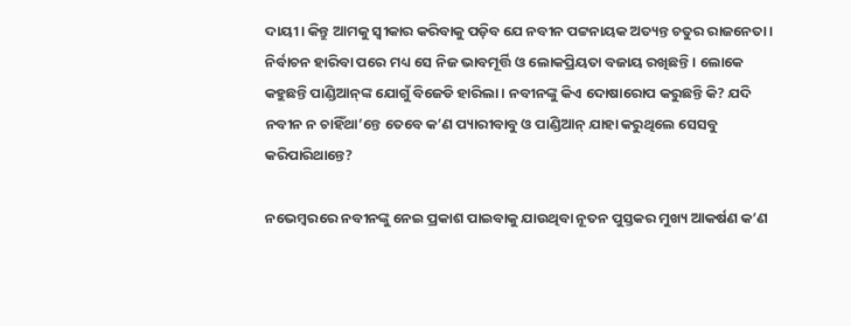ଦାୟୀ। କିନ୍ତୁ ଆମକୁ ସ୍ୱୀକାର କରିବାକୁ ପଡ଼ିବ ଯେ ନବୀନ ପଟ୍ଟନାୟକ ଅତ୍ୟନ୍ତ ଚତୁର ରାଜନେତା। ନିର୍ବାଚନ ହାରିବା ପରେ ମଧ୍ୟ ସେ ନିଜ ଭାବମୂର୍ତ୍ତି ଓ ଲୋକପ୍ରିୟତା ବଜାୟ ରଖିଛନ୍ତି। ଲୋକେ କହୁଛନ୍ତି ପାଣ୍ଡିଆନ୍‌ଙ୍କ ଯୋଗୁଁ ବିଜେଡି ହାରିଲା। ନବୀନଙ୍କୁ କିଏ ଦୋଷାରୋପ କରୁଛନ୍ତି କି? ଯଦି ନବୀନ ନ ଚାହିଁଥା’ନ୍ତେ ତେବେ କ’ଣ ପ୍ୟାରୀବାବୁ ଓ ପାଣ୍ଡିଆନ୍‌ ଯାହା କରୁଥିଲେ ସେସବୁ କରିପାରିଥାନ୍ତେ?

ନଭେମ୍ବରରେ ନବୀନଙ୍କୁ ନେଇ ପ୍ରକାଶ ପାଇବାକୁ ଯାଉଥିବା ନୂତନ ପୁସ୍ତକର ମୁଖ୍ୟ ଆକର୍ଷଣ କ’ଣ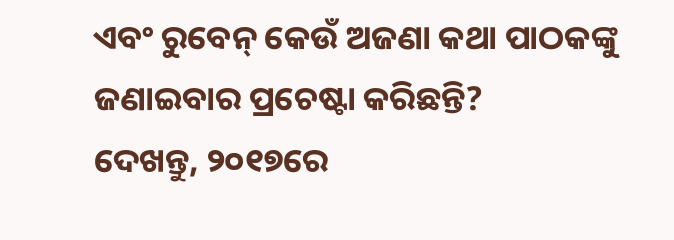ଏବଂ ରୁବେନ୍ କେଉଁ ଅଜଣା କଥା ପାଠକଙ୍କୁ ଜଣାଇବାର ପ୍ରଚେଷ୍ଟା କରିଛନ୍ତି?
ଦେଖନ୍ତୁ, ୨୦୧୭ରେ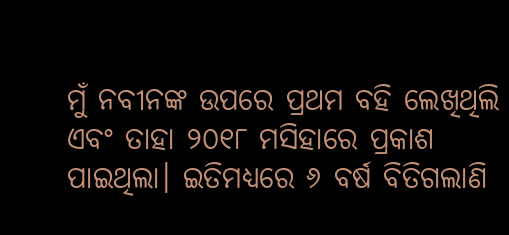ମୁଁ ନବୀନଙ୍କ ଉପରେ ପ୍ରଥମ ବହି ଲେଖିଥିଲି ଏବଂ ତାହା ୨୦୧୮ ମସିହାରେ ପ୍ରକାଶ ପାଇଥିଲା। ଇତିମଧ୍ୟରେ ୬ ବର୍ଷ ବିତିଗଲାଣି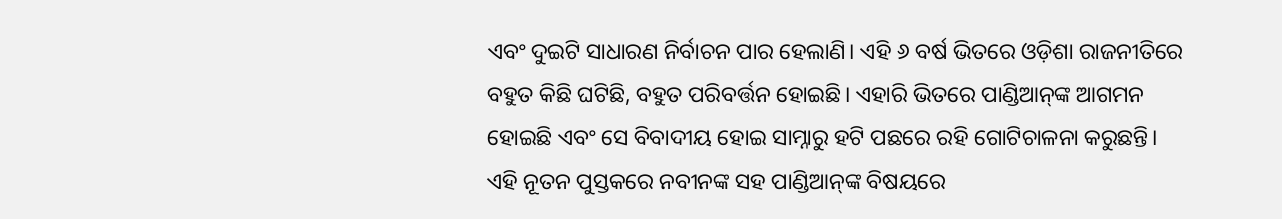ଏବଂ ଦୁଇଟି ସାଧାରଣ ନିର୍ବାଚନ ପାର ହେଲାଣି। ଏହି ୬ ବର୍ଷ ଭିତରେ ଓଡ଼ିଶା ରାଜନୀତିରେ ବହୁତ କିଛି ଘଟିଛି, ବହୁତ ପରିବର୍ତ୍ତନ ହୋଇଛି। ଏହାରି ଭିତରେ ପାଣ୍ଡିଆନ୍‌ଙ୍କ ଆଗମନ ହୋଇଛି ଏବଂ ସେ ବିବାଦୀୟ ହୋଇ ସାମ୍ନାରୁ ହଟି ପଛରେ ରହି ଗୋଟିଚାଳନା କରୁଛନ୍ତି। ଏହି ନୂତନ ପୁସ୍ତକରେ ନବୀନଙ୍କ ସହ ପାଣ୍ଡିଆନ୍‌ଙ୍କ ବିଷୟରେ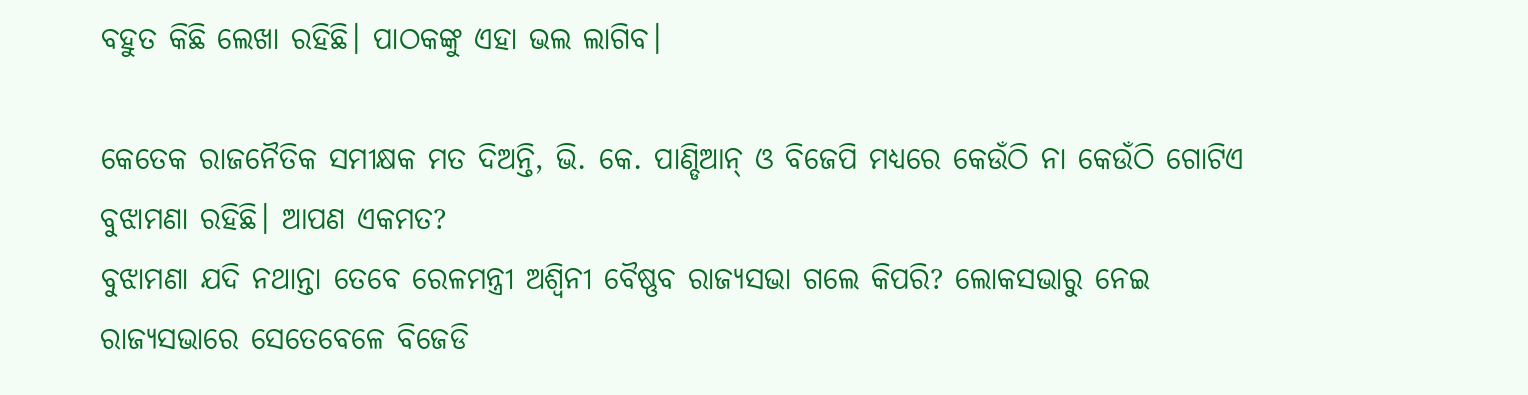ବହୁତ କିଛି ଲେଖା ରହିଛି। ପାଠକଙ୍କୁ ଏହା ଭଲ ଲାଗିବ।

କେତେକ ରାଜନୈତିକ ସମୀକ୍ଷକ ମତ ଦିଅନ୍ତି, ଭି. କେ. ପାଣ୍ଡିଆନ୍‌ ଓ ବିଜେପି ମଧ୍ୟରେ କେଉଁଠି ନା କେଉଁଠି ଗୋଟିଏ ବୁଝାମଣା ରହିଛି। ଆପଣ ଏକମତ?
ବୁଝାମଣା ଯଦି ନଥାନ୍ତା ତେବେ ରେଳମନ୍ତ୍ରୀ ଅଶ୍ୱିନୀ ବୈଷ୍ଣବ ରାଜ୍ୟସଭା ଗଲେ କିପରି? ଲୋକସଭାରୁ ନେଇ ରାଜ୍ୟସଭାରେ ସେତେବେଳେ ବିଜେଡି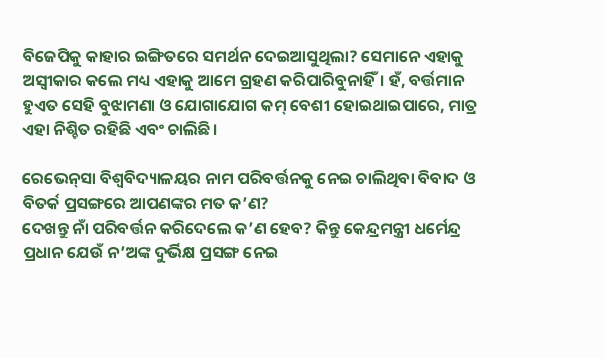ବିଜେପିକୁ କାହାର ଇଙ୍ଗିତରେ ସମର୍ଥନ ଦେଇଆସୁଥିଲା? ସେମାନେ ଏହାକୁ ଅସ୍ବୀକାର କଲେ ମଧ୍ୟ ଏହାକୁ ଆମେ ଗ୍ରହଣ କରିପାରିବୁନାହିଁ। ହଁ, ବର୍ତ୍ତମାନ ହୁଏତ ସେହି ବୁଝାମଣା ଓ ଯୋଗାଯୋଗ କମ୍‌ ବେଶୀ ହୋଇଥାଇପାରେ, ମାତ୍ର ଏହା ନିଶ୍ଚିତ ରହିଛି ଏବଂ ଚାଲିଛି।

ରେଭେନ୍‌ସା ବିଶ୍ୱବିଦ୍ୟାଳୟର ନାମ ପରିବର୍ତ୍ତନକୁ ନେଇ ଚାଲିଥିବା ବିବାଦ ଓ ବିତର୍କ ପ୍ରସଙ୍ଗରେ ଆପଣଙ୍କର ମତ କ’ଣ?
ଦେଖନ୍ତୁ ନାଁ ପରିବର୍ତ୍ତନ କରିଦେଲେ କ’ଣ ହେବ? କିନ୍ତୁ କେନ୍ଦ୍ରମନ୍ତ୍ରୀ ଧର୍ମେନ୍ଦ୍ର ପ୍ରଧାନ ଯେଉଁ ନ’ଅଙ୍କ ଦୁର୍ଭିକ୍ଷ ପ୍ରସଙ୍ଗ ନେଇ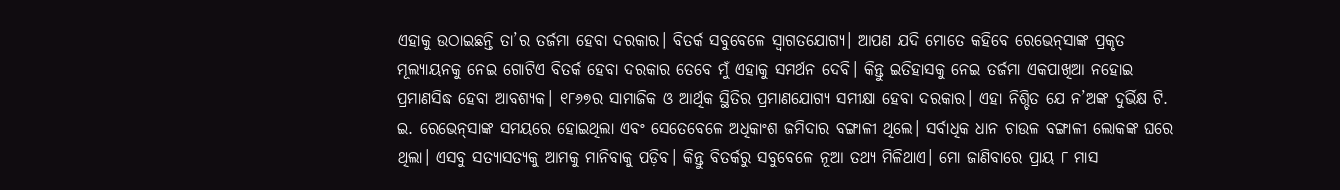ଏହାକୁ ଉଠାଇଛନ୍ତି ତା’ର ତର୍ଜମା ହେବା ଦରକାର। ବିତର୍କ ସବୁବେଳେ ସ୍ୱାଗତଯୋଗ୍ୟ। ଆପଣ ଯଦି ମୋତେ କହିବେ ରେଭେନ୍‌ସାଙ୍କ ପ୍ରକୃତ ମୂଲ୍ୟାୟନକୁ ନେଇ ଗୋଟିଏ ବିତର୍କ ହେବା ଦରକାର ତେବେ ମୁଁ ଏହାକୁ ସମର୍ଥନ ଦେବି। କିନ୍ତୁ ଇତିହାସକୁ ନେଇ ତର୍ଜମା ଏକପାଖିଆ ନହୋଇ ପ୍ରମାଣସିଦ୍ଧ ହେବା ଆବଶ୍ୟକ। ୧୮୬୭ର ସାମାଜିକ ଓ ଆର୍ଥିକ ସ୍ଥିତିର ପ୍ରମାଣଯୋଗ୍ୟ ସମୀକ୍ଷା ହେବା ଦରକାର। ଏହା ନିଶ୍ଚିତ ଯେ ନ’ଅଙ୍କ ଦୁର୍ଭିକ୍ଷ ଟି. ଇ. ରେଭେନ୍‌ସାଙ୍କ ସମୟରେ ହୋଇଥିଲା ଏବଂ ସେତେବେଳେ ଅଧିକାଂଶ ଜମିଦାର ବଙ୍ଗାଳୀ ଥିଲେ। ସର୍ବାଧିକ ଧାନ ଚାଉଳ ବଙ୍ଗାଳୀ ଲୋକଙ୍କ ଘରେ ଥିଲା। ଏସବୁ ସତ୍ୟାସତ୍ୟକୁ ଆମକୁ ମାନିବାକୁ ପଡ଼ିବ। କିନ୍ତୁ ବିତର୍କରୁ ସବୁବେଳେ ନୂଆ ତଥ୍ୟ ମିଳିଥାଏ। ମୋ ଜାଣିବାରେ ପ୍ରାୟ ୮ ମାସ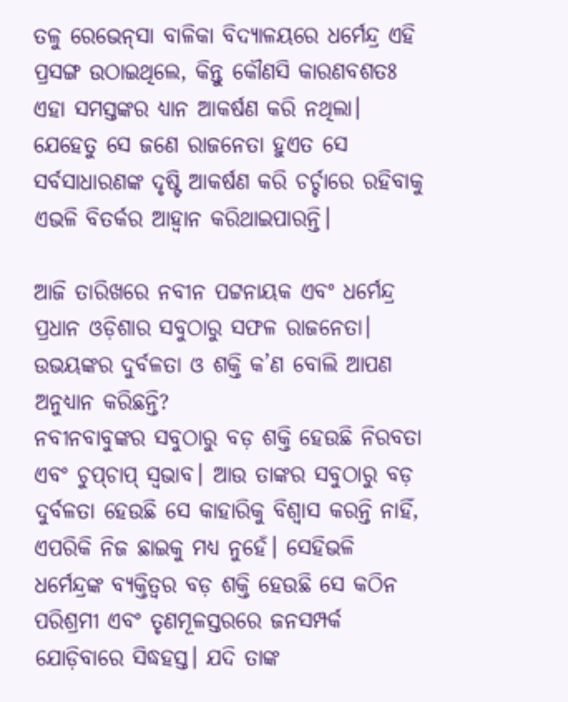ତଳୁ ରେଭେନ୍‌ସା ବାଳିକା ବିଦ୍ୟାଳୟରେ ଧର୍ମେନ୍ଦ୍ର ଏହି ପ୍ରସଙ୍ଗ ଉଠାଇଥିଲେ, କିନ୍ତୁ କୌଣସି କାରଣବଶତଃ ଏହା ସମସ୍ତଙ୍କର ଧ୍ୟାନ ଆକର୍ଷଣ କରି ନଥିଲା। ଯେହେତୁ ସେ ଜଣେ ରାଜନେତା ହୁଏତ ସେ ସର୍ବସାଧାରଣଙ୍କ ଦୃଷ୍ଟି ଆକର୍ଷଣ କରି ଚର୍ଚ୍ଚାରେ ରହିବାକୁ ଏଭଳି ବିତର୍କର ଆହ୍ବାନ କରିଥାଇପାରନ୍ତି।

ଆଜି ତାରିଖରେ ନବୀନ ପଟ୍ଟନାୟକ ଏବଂ ଧର୍ମେନ୍ଦ୍ର ପ୍ରଧାନ ଓଡ଼ିଶାର ସବୁଠାରୁ ସଫଳ ରାଜନେତା। ଉଭୟଙ୍କର ଦୁର୍ବଳତା ଓ ଶକ୍ତି କ’ଣ ବୋଲି ଆପଣ ଅନୁଧ୍ୟାନ କରିଛନ୍ତି?
ନବୀନବାବୁଙ୍କର ସବୁଠାରୁ ବଡ଼ ଶକ୍ତି ହେଉଛି ନିରବତା ଏବଂ ଚୁପ୍‌ଚାପ୍‌ ସ୍ବଭାବ। ଆଉ ତାଙ୍କର ସବୁଠାରୁ ବଡ଼ ଦୁର୍ବଳତା ହେଉଛି ସେ କାହାରିକୁ ବିଶ୍ୱାସ କରନ୍ତି ନାହିଁ, ଏପରିକି ନିଜ ଛାଇକୁ ମଧ୍ୟ ନୁହେଁ। ସେହିଭଳି ଧର୍ମେନ୍ଦ୍ରଙ୍କ ବ୍ୟକ୍ତିତ୍ୱର ବଡ଼ ଶକ୍ତି ହେଉଛି ସେ କଠିନ ପରିଶ୍ରମୀ ଏବଂ ତୃଣମୂଳସ୍ତରରେ ଜନସମ୍ପର୍କ ଯୋଡ଼ିବାରେ ସିଦ୍ଧହସ୍ତ। ଯଦି ତାଙ୍କ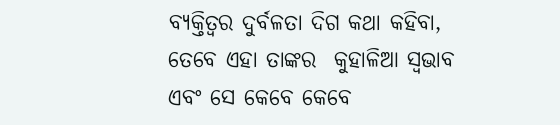ବ୍ୟକ୍ତିତ୍ୱର ଦୁର୍ବଳତା ଦିଗ କଥା କହିବା, ତେବେ ଏହା ତାଙ୍କର  କୁହାଳିଆ ସ୍ବଭାବ ଏବଂ ସେ କେବେ କେବେ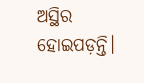ଅସ୍ଥିର ହୋଇପଡ଼ନ୍ତି।